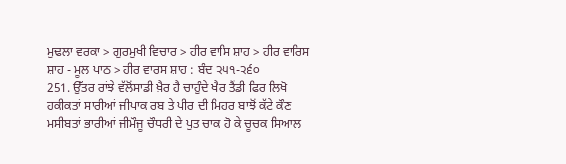ਮੁਢਲਾ ਵਰਕਾ > ਗੁਰਮੁਖੀ ਵਿਚਾਰ > ਹੀਰ ਵਾਸਿ ਸ਼ਾਹ > ਹੀਰ ਵਾਰਿਸ ਸ਼ਾਹ - ਮੂਲ ਪਾਠ > ਹੀਰ ਵਾਰਸ ਸ਼ਾਹ : ਬੰਦ ੨੫੧-੨੬੦
251. ਉੱਤਰ ਰਾਂਝੇ ਵੱਲੋਂਸਾਡੀ ਖ਼ੈਰ ਹੈ ਚਾਹੁੰਦੇ ਖੈਰ ਤੈਂਡੀ ਫਿਰ ਲਿਖੋ ਹਕੀਕਤਾਂ ਸਾਰੀਆਂ ਜੀਪਾਕ ਰਬ ਤੇ ਪੀਰ ਦੀ ਮਿਹਰ ਬਾਝੋਂ ਕੱਟੇ ਕੌਣ ਮਸੀਬਤਾਂ ਭਾਰੀਆਂ ਜੀਮੌਜੂ ਚੌਧਰੀ ਦੇ ਪੁਤ ਚਾਕ ਹੋ ਕੇ ਚੂਚਕ ਸਿਆਲ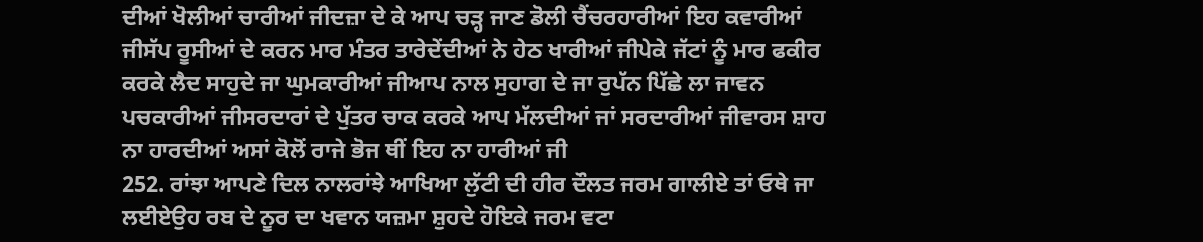ਦੀਆਂ ਖੋਲੀਆਂ ਚਾਰੀਆਂ ਜੀਦਜ਼ਾ ਦੇ ਕੇ ਆਪ ਚੜ੍ਹ ਜਾਣ ਡੋਲੀ ਚੈਂਚਰਹਾਰੀਆਂ ਇਹ ਕਵਾਰੀਆਂ ਜੀਸੱਪ ਰੂਸੀਆਂ ਦੇ ਕਰਨ ਮਾਰ ਮੰਤਰ ਤਾਰੇਦੇਂਦੀਆਂ ਨੇ ਹੇਠ ਖਾਰੀਆਂ ਜੀਪੇਕੇ ਜੱਟਾਂ ਨੂੰ ਮਾਰ ਫਕੀਰ ਕਰਕੇ ਲੈਦ ਸਾਹੁਦੇ ਜਾ ਘੁਮਕਾਰੀਆਂ ਜੀਆਪ ਨਾਲ ਸੁਹਾਗ ਦੇ ਜਾ ਰੁਪੱਨ ਪਿੱਛੇ ਲਾ ਜਾਵਨ ਪਚਕਾਰੀਆਂ ਜੀਸਰਦਾਰਾਂ ਦੇ ਪੁੱਤਰ ਚਾਕ ਕਰਕੇ ਆਪ ਮੱਲਦੀਆਂ ਜਾਂ ਸਰਦਾਰੀਆਂ ਜੀਵਾਰਸ ਸ਼ਾਹ ਨਾ ਹਾਰਦੀਆਂ ਅਸਾਂ ਕੋਲੋਂ ਰਾਜੇ ਭੋਜ ਥੀਂ ਇਹ ਨਾ ਹਾਰੀਆਂ ਜੀ
252. ਰਾਂਝਾ ਆਪਣੇ ਦਿਲ ਨਾਲਰਾਂਝੇ ਆਖਿਆ ਲੁੱਟੀ ਦੀ ਹੀਰ ਦੌਲਤ ਜਰਮ ਗਾਲੀਏ ਤਾਂ ਓਥੇ ਜਾ ਲਈਏਉਹ ਰਬ ਦੇ ਨੂਰ ਦਾ ਖਵਾਨ ਯਜ਼ਮਾ ਸ਼ੁਹਦੇ ਹੋਇਕੇ ਜਰਮ ਵਟਾ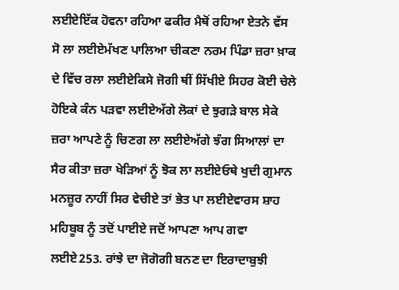ਲਈਏਇੱਕ ਹੋਵਨਾ ਰਹਿਆ ਫਕੀਰ ਮੈਥੋਂ ਰਹਿਆ ਏਤਨੇ ਵੱਸ ਸੋ ਲਾ ਲਈਏਮੱਖਣ ਪਾਲਿਆ ਚੀਕਣਾ ਨਰਮ ਪਿੰਡਾ ਜ਼ਰਾ ਖ਼ਾਕ ਦੇ ਵਿੱਚ ਰਲਾ ਲਈਏਕਿਸੇ ਜੋਗੀ ਥੀਂ ਸਿੱਖੀਏ ਸਿਹਰ ਕੋਈ ਚੇਲੇ ਹੋਇਕੇ ਕੰਨ ਪੜਵਾ ਲਈਏਅੱਗੇ ਲੋਕਾਂ ਦੇ ਝੁਗੜੇ ਬਾਲ ਸੇਕੇ ਜ਼ਰਾ ਆਪਣੇ ਨੂੰ ਚਿਣਗ ਲਾ ਲਈਏਅੱਗੇ ਝੰਗ ਸਿਆਲਾਂ ਦਾ ਸੈਰ ਕੀਤਾ ਜ਼ਰਾ ਖੇੜਿਆਂ ਨੂੰ ਝੋਕ ਲਾ ਲਈਏਓਥੇ ਖੁਦੀ ਗੁਮਾਨ ਮਨਜ਼ੂਰ ਨਾਹੀਂ ਸਿਰ ਵੇਚੀਏ ਤਾਂ ਭੇਤ ਪਾ ਲਈਏਵਾਰਸ ਸ਼ਾਹ ਮਹਿਬੂਬ ਨੂੰ ਤਦੋਂ ਪਾਈਏ ਜਦੋਂ ਆਪਣਾ ਆਪ ਗਵਾ ਲਈਏ253. ਰਾਂਝੇ ਦਾ ਜੋਗੋਗੀ ਬਨਣ ਦਾ ਇਰਾਦਾਬੁਝੀ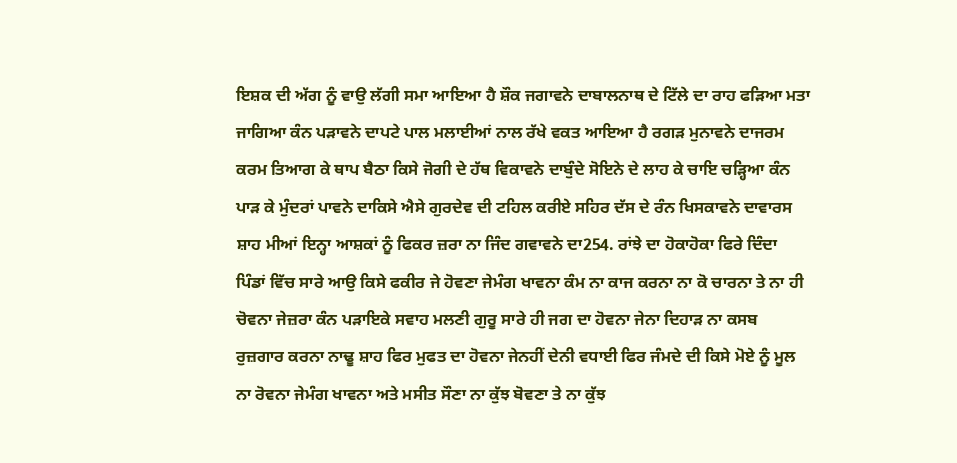ਇਸ਼ਕ ਦੀ ਅੱਗ ਨੂੰ ਵਾਉ ਲੱਗੀ ਸਮਾ ਆਇਆ ਹੈ ਸ਼ੌਕ ਜਗਾਵਨੇ ਦਾਬਾਲਨਾਥ ਦੇ ਟਿੱਲੇ ਦਾ ਰਾਹ ਫੜਿਆ ਮਤਾ ਜਾਗਿਆ ਕੰਨ ਪੜਾਵਨੇ ਦਾਪਟੇ ਪਾਲ ਮਲਾਈਆਂ ਨਾਲ ਰੱਖੇ ਵਕਤ ਆਇਆ ਹੈ ਰਗੜ ਮੁਨਾਵਨੇ ਦਾਜਰਮ ਕਰਮ ਤਿਆਗ ਕੇ ਥਾਪ ਬੈਠਾ ਕਿਸੇ ਜੋਗੀ ਦੇ ਹੱਥ ਵਿਕਾਵਨੇ ਦਾਬੁੰਦੇ ਸੋਇਨੇ ਦੇ ਲਾਹ ਕੇ ਚਾਇ ਚੜ੍ਹਿਆ ਕੰਨ ਪਾੜ ਕੇ ਮੁੰਦਰਾਂ ਪਾਵਨੇ ਦਾਕਿਸੇ ਐਸੇ ਗੁਰਦੇਵ ਦੀ ਟਹਿਲ ਕਰੀਏ ਸਹਿਰ ਦੱਸ ਦੇ ਰੰਨ ਖਿਸਕਾਵਨੇ ਦਾਵਾਰਸ ਸ਼ਾਹ ਮੀਆਂ ਇਨ੍ਹਾ ਆਸ਼ਕਾਂ ਨੂੰ ਫਿਕਰ ਜ਼ਰਾ ਨਾ ਜਿੰਦ ਗਵਾਵਨੇ ਦਾ254. ਰਾਂਝੇ ਦਾ ਹੋਕਾਹੋਕਾ ਫਿਰੇ ਦਿੰਦਾ ਪਿੰਡਾਂ ਵਿੱਚ ਸਾਰੇ ਆਉ ਕਿਸੇ ਫਕੀਰ ਜੇ ਹੋਵਣਾ ਜੇਮੰਗ ਖਾਵਨਾ ਕੰਮ ਨਾ ਕਾਜ ਕਰਨਾ ਨਾ ਕੋ ਚਾਰਨਾ ਤੇ ਨਾ ਹੀ ਚੋਵਨਾ ਜੇਜ਼ਰਾ ਕੰਨ ਪੜਾਇਕੇ ਸਵਾਹ ਮਲਣੀ ਗੁਰੂ ਸਾਰੇ ਹੀ ਜਗ ਦਾ ਹੋਵਨਾ ਜੇਨਾ ਦਿਹਾੜ ਨਾ ਕਸਬ ਰੁਜ਼ਗਾਰ ਕਰਨਾ ਨਾਢੂ ਸ਼ਾਹ ਫਿਰ ਮੁਫਤ ਦਾ ਹੋਵਨਾ ਜੇਨਹੀਂ ਦੇਨੀ ਵਧਾਈ ਫਿਰ ਜੰਮਦੇ ਦੀ ਕਿਸੇ ਮੋਏ ਨੂੰ ਮੂਲ ਨਾ ਰੋਵਨਾ ਜੇਮੰਗ ਖਾਵਨਾ ਅਤੇ ਮਸੀਤ ਸੌਣਾ ਨਾ ਕੁੱਝ ਬੋਵਣਾ ਤੇ ਨਾ ਕੁੱਝ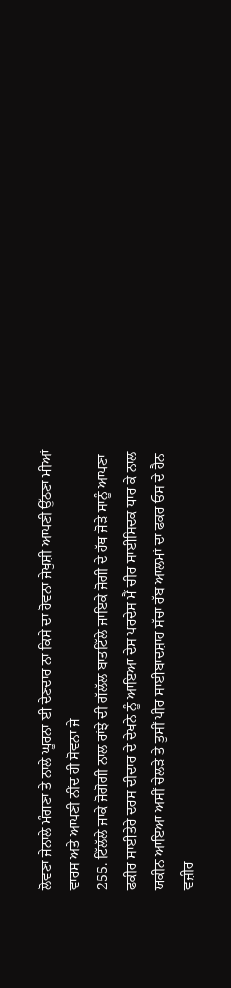ਲੋਵਣਾ ਜੇਨਾਲੇ ਮੰਗਣਾ ਤੇ ਨਾਲੇ ਘੂਰਨਾ ਈ ਦੇਣਦਾਰ ਨਾ ਕਿਸੇ ਦਾ ਹੋਵਨਾ ਜੇਖੁਸ਼ੀ ਆਪਣੀ ਉੱਠਣਾ ਮੀਆਂ ਵਾਰਸ ਅਤੇ ਆਪਣੀ ਨੀਂਦ ਹੀ ਸੋਵਨਾ ਜੇ
255. ਟਿੱਲੱਲੇ ਜਾਕੇ ਜੋਗੋਗੀ ਨਾਲ ਰਾਂਝੇ ਦੀ ਗੱਲੱਲ ਬਾਤਟਿੱਲੇ ਜਾਇਕੇ ਜੋਗੀ ਦੇ ਹੱਥ ਜੋੜੇ ਸਾਨੂੰ ਆਪਣਾ ਫਕੀਰ ਸਾਈਤੇਰੇ ਦਰਸ ਦੀਦਾਰ ਦੇ ਦੇਖਨੇ ਨੂੰ ਆਇਆ ਦੇਸ ਪਰਦੇਸ ਮੈਂ ਚੀਰ ਸਾਈਸਿਦਕ ਧਾਰ ਕੇ ਨਾਲ ਯਕੀਨ ਆਇਆ ਅਸੀਂ ਚੇਲੜੇ ਤੇ ਤੁਸੀਂ ਪੀਰ ਸਾਈਬਾਦਸ਼ਾਹ ਸੱਚਾ ਰੱਬ ਆਲਮਾਂ ਦਾ ਫਕਰ ਓਸ ਦੇ ਹੈਨ ਵਜ਼ੀਰ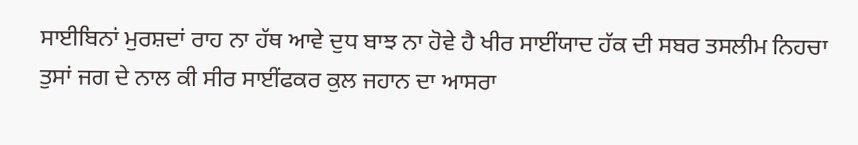ਸਾਈਬਿਨਾਂ ਮੁਰਸ਼ਦਾਂ ਰਾਹ ਨਾ ਹੱਥ ਆਵੇ ਦੁਧ ਬਾਝ ਨਾ ਹੋਵੇ ਹੈ ਖੀਰ ਸਾਈਂਯਾਦ ਹੱਕ ਦੀ ਸਬਰ ਤਸਲੀਮ ਨਿਹਚਾ ਤੁਸਾਂ ਜਗ ਦੇ ਨਾਲ ਕੀ ਸੀਰ ਸਾਈਂਫਕਰ ਕੁਲ ਜਹਾਨ ਦਾ ਆਸਰਾ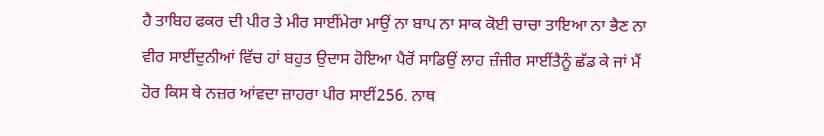ਹੈ ਤਾਬਿਹ ਫਕਰ ਦੀ ਪੀਰ ਤੇ ਮੀਰ ਸਾਈਂਮੇਰਾ ਮਾਉਂ ਨਾ ਬਾਪ ਨਾ ਸਾਕ ਕੋਈ ਚਾਚਾ ਤਾਇਆ ਨਾ ਭੈਣ ਨਾ ਵੀਰ ਸਾਈਂਦੁਨੀਆਂ ਵਿੱਚ ਹਾਂ ਬਹੁਤ ਉਦਾਸ ਹੋਇਆ ਪੈਰੋਂ ਸਾਡਿਉਂ ਲਾਹ ਜ਼ੰਜੀਰ ਸਾਈਂਤੈਨੂੰ ਛੱਡ ਕੇ ਜਾਂ ਮੈਂ ਹੋਰ ਕਿਸ ਥੇ ਨਜ਼ਰ ਆਂਵਦਾ ਜ਼ਾਹਰਾ ਪੀਰ ਸਾਈਂ256. ਨਾਥ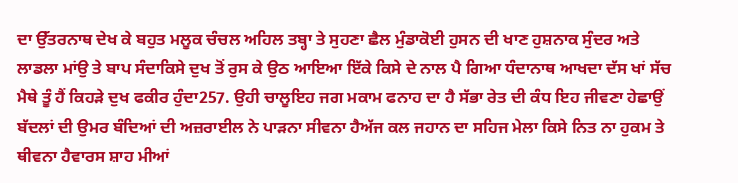ਦਾ ਉੱਤਰਨਾਥ ਦੇਖ ਕੇ ਬਹੁਤ ਮਲੂਕ ਚੰਚਲ ਅਹਿਲ ਤਬ੍ਹਾ ਤੇ ਸੁਹਣਾ ਛੈਲ ਮੁੰਡਾਕੋਈ ਹੁਸਨ ਦੀ ਖਾਣ ਹੁਸ਼ਨਾਕ ਸੁੰਦਰ ਅਤੇ ਲਾਡਲਾ ਮਾਂਉ ਤੇ ਬਾਪ ਸੰਦਾਕਿਸੇ ਦੁਖ ਤੋਂ ਰੁਸ ਕੇ ਉਠ ਆਇਆ ਇੱਕੇ ਕਿਸੇ ਦੇ ਨਾਲ ਪੈ ਗਿਆ ਧੰਦਾਨਾਥ ਆਖਦਾ ਦੱਸ ਖਾਂ ਸੱਚ ਮੈਥੇ ਤੂੰ ਹੈਂ ਕਿਹੜੇ ਦੁਖ ਫਕੀਰ ਹੁੰਦਾ257. ਉਹੀ ਚਾਲੂਇਹ ਜਗ ਮਕਾਮ ਫਨਾਹ ਦਾ ਹੈ ਸੱਭਾ ਰੇਤ ਦੀ ਕੰਧ ਇਹ ਜੀਵਣਾ ਹੇਛਾਉਂ ਬੱਦਲਾਂ ਦੀ ਉਮਰ ਬੰਦਿਆਂ ਦੀ ਅਜ਼ਰਾਈਲ ਨੇ ਪਾੜਨਾ ਸੀਵਨਾ ਹੈਅੱਜ ਕਲ ਜਹਾਨ ਦਾ ਸਹਿਜ ਮੇਲਾ ਕਿਸੇ ਨਿਤ ਨਾ ਹੁਕਮ ਤੇ ਥੀਵਨਾ ਹੈਵਾਰਸ ਸ਼ਾਹ ਮੀਆਂ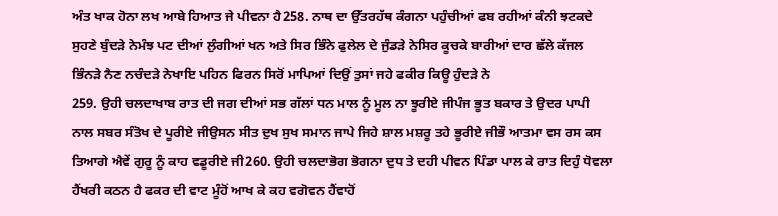ਅੰਤ ਖਾਕ ਹੋਨਾ ਲਖ ਆਬੇ ਹਿਆਤ ਜੇ ਪੀਵਨਾ ਹੈ258. ਨਾਥ ਦਾ ਉੱਤਰਹੱਥ ਕੰਗਨਾ ਪਹੁੰਚੀਆਂ ਫਬ ਰਹੀਆਂ ਕੰਨੀ ਝਟਕਦੇ ਸੁਹਣੇ ਬੁੰਦੜੇ ਨੇਮੰਝ ਪਟ ਦੀਆਂ ਲੁੰਗੀਆਂ ਖਨ ਅਤੇ ਸਿਰ ਭਿੰਨੇ ਫੁਲੇਲ ਦੇ ਜੁੰਡੜੇ ਨੇਸਿਰ ਕੂਚਕੇ ਬਾਰੀਆਂ ਦਾਰ ਛੱਲੇ ਕੱਜਲ ਭਿੰਨੜੇ ਨੈਣ ਨਚੰਦੜੇ ਨੇਖਾਇ ਪਹਿਨ ਫਿਰਨ ਸਿਰੋਂ ਮਾਪਿਆਂ ਦਿਉਂ ਤੁਸਾਂ ਜਹੇ ਫਕੀਰ ਕਿਊ ਹੁੰਦੜੇ ਨੇ
259. ਉਹੀ ਚਲਦਾਖਾਬ ਰਾਤ ਦੀ ਜਗ ਦੀਆਂ ਸਭ ਗੱਲਾਂ ਧਨ ਮਾਲ ਨੂੰ ਮੂਲ ਨਾ ਝੂਰੀਏ ਜੀਪੰਜ ਭੂਤ ਬਕਾਰ ਤੇ ਉਦਰ ਪਾਪੀ ਨਾਲ ਸਬਰ ਸੰਤੋਖ ਦੇ ਪੂਰੀਏ ਜੀਉਸਨ ਸੀਤ ਦੁਖ ਸੁਖ ਸਮਾਨ ਜਾਪੇ ਜਿਹੇ ਸ਼ਾਲ ਮਸ਼ਰੂ ਤਹੇ ਭੂਰੀਏ ਜੀਭੌ ਆਤਮਾ ਵਸ ਰਸ ਕਸ ਤਿਆਗੇ ਐਵੇਂ ਗੁਰੂ ਨੂੰ ਕਾਹ ਵਡੂਰੀਏ ਜੀ260. ਉਹੀ ਚਲਦਾਭੋਗ ਭੋਗਨਾ ਦੁਧ ਤੇ ਦਹੀ ਪੀਵਨ ਪਿੰਡਾ ਪਾਲ ਕੇ ਰਾਤ ਦਿਹੁੰ ਧੋਵਲਾ ਹੈਂਖਰੀ ਕਠਨ ਹੈ ਫਕਰ ਦੀ ਵਾਟ ਮੂੰਹੋਂ ਆਖ ਕੇ ਕਹ ਵਗੋਵਨ ਹੈਂਵਾਹੋਂ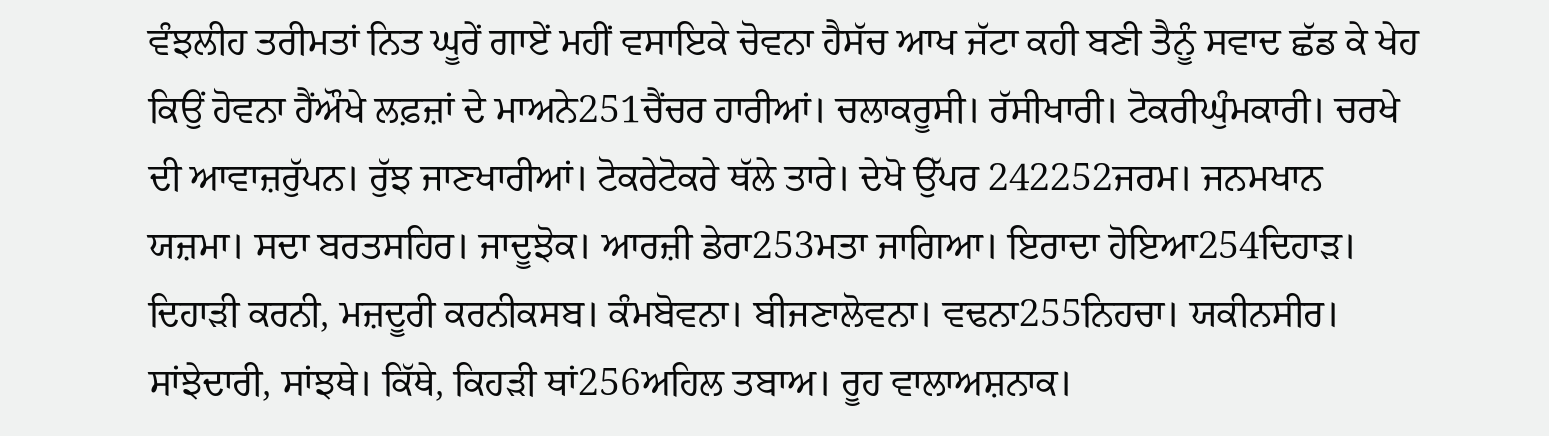ਵੰਝਲੀਹ ਤਰੀਮਤਾਂ ਨਿਤ ਘੂਰੇਂ ਗਾਏਂ ਮਹੀਂ ਵਸਾਇਕੇ ਚੋਵਨਾ ਹੈਸੱਚ ਆਖ ਜੱਟਾ ਕਹੀ ਬਣੀ ਤੈਨੂੰ ਸਵਾਦ ਛੱਡ ਕੇ ਖੇਹ ਕਿਉਂ ਹੋਵਨਾ ਹੈਂਔਖੇ ਲਫ਼ਜ਼ਾਂ ਦੇ ਮਾਅਨੇ251ਚੈਂਚਰ ਹਾਰੀਆਂ। ਚਲਾਕਰੂਸੀ। ਰੱਸੀਖਾਰੀ। ਟੋਕਰੀਘੁੰਮਕਾਰੀ। ਚਰਖੇ ਦੀ ਆਵਾਜ਼ਰੁੱਪਨ। ਰੁੱਝ ਜਾਣਖਾਰੀਆਂ। ਟੋਕਰੇਟੋਕਰੇ ਥੱਲੇ ਤਾਰੇ। ਦੇਖੋ ਉੱਪਰ 242252ਜਰਮ। ਜਨਮਖਾਨ ਯਜ਼ਮਾ। ਸਦਾ ਬਰਤਸਹਿਰ। ਜਾਦੂਝੋਕ। ਆਰਜ਼ੀ ਡੇਰਾ253ਮਤਾ ਜਾਗਿਆ। ਇਰਾਦਾ ਹੋਇਆ254ਦਿਹਾੜ। ਦਿਹਾੜੀ ਕਰਨੀ, ਮਜ਼ਦੂਰੀ ਕਰਨੀਕਸਬ। ਕੰਮਬੋਵਨਾ। ਬੀਜਣਾਲੋਵਨਾ। ਵਢਨਾ255ਨਿਹਚਾ। ਯਕੀਨਸੀਰ। ਸਾਂਝੇਦਾਰੀ, ਸਾਂਝਥੇ। ਕਿੱਥੇ, ਕਿਹੜੀ ਥਾਂ256ਅਹਿਲ ਤਬਾਅ। ਰੂਹ ਵਾਲਾਅਸ਼ਨਾਕ।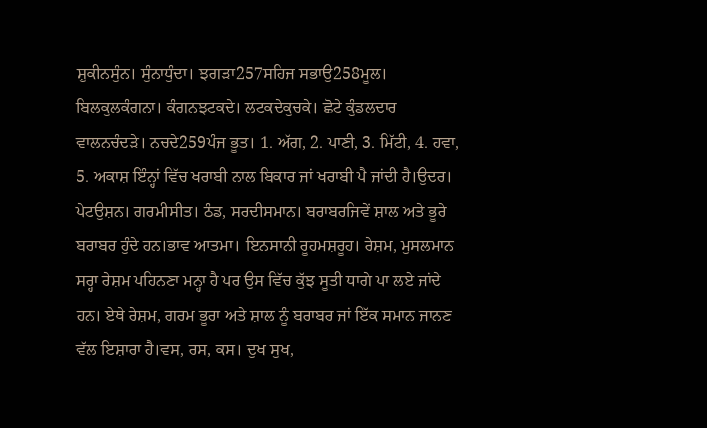ਸ਼ੁਕੀਨਸੁੰਨ। ਸੁੰਨਾਧੁੰਦਾ। ਝਗੜਾ257ਸਹਿਜ ਸਭਾਉ258ਮੂਲ। ਬਿਲਕੁਲਕੰਗਨਾ। ਕੰਗਨਝਟਕਦੇ। ਲਟਕਦੇਕੁਚਕੇ। ਛੋਟੇ ਕੁੰਡਲਦਾਰ ਵਾਲਨਚੰਦੜੇ। ਨਚਦੇ259ਪੰਜ ਭੂਤ। 1. ਅੱਗ, 2. ਪਾਣੀ, 3. ਮਿੱਟੀ, 4. ਹਵਾ, 5. ਅਕਾਸ਼ ਇੰਨ੍ਹਾਂ ਵਿੱਚ ਖਰਾਬੀ ਨਾਲ ਬਿਕਾਰ ਜਾਂ ਖਰਾਬੀ ਪੈ ਜਾਂਦੀ ਹੈ।ਉਦਰ। ਪੇਟਉਸ਼ਨ। ਗਰਮੀਸੀਤ। ਠੰਡ, ਸਰਦੀਸਮਾਨ। ਬਰਾਬਰਜਿਵੇਂ ਸ਼ਾਲ ਅਤੇ ਭੂਰੇ ਬਰਾਬਰ ਹੁੰਦੇ ਹਨ।ਭਾਵ ਆਤਮਾ। ਇਨਸਾਨੀ ਰੂਹਮਸ਼ਰੂਹ। ਰੇਸ਼ਮ, ਮੁਸਲਮਾਨ ਸਰ੍ਹਾ ਰੇਸ਼ਮ ਪਹਿਨਣਾ ਮਨ੍ਹਾ ਹੈ ਪਰ ਉਸ ਵਿੱਚ ਕੁੱਝ ਸੂਤੀ ਧਾਗੇ ਪਾ ਲਏ ਜਾਂਦੇ ਹਨ। ਏਥੇ ਰੇਸ਼ਮ, ਗਰਮ ਭੂਰਾ ਅਤੇ ਸ਼ਾਲ ਨੂੰ ਬਰਾਬਰ ਜਾਂ ਇੱਕ ਸਮਾਨ ਜਾਨਣ ਵੱਲ ਇਸ਼ਾਰਾ ਹੈ।ਵਸ, ਰਸ, ਕਸ। ਦੁਖ ਸੁਖ,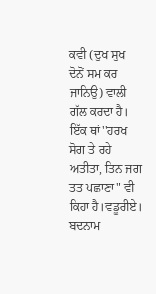ਕਵੀ (ਦੁਖ ਸੁਖ ਦੋਨੋਂ ਸਮ ਕਰ ਜਾਨਿਉ) ਵਾਲੀ ਗੱਲ ਕਰਦਾ ਹੈ। ਇੱਕ ਥਾਂ''ਹਰਖ ਸੋਗ ਤੇ ਰਹੇ ਅਤੀਤਾ, ਤਿਨ ਜਗ ਤਤ ਪਛਾਣਾ" ਵੀ ਕਿਹਾ ਹੈ।ਵਡੂਰੀਏ। ਬਦਨਾਮ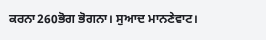ਕਰਨਾ260ਭੋਗ ਭੋਗਨਾ। ਸੁਆਦ ਮਾਨਣੇਵਾਟ।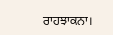ਰਾਹਝਾਕਨਾ।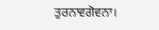ਤੁਰਨਾਵਗੋਵਨਾ।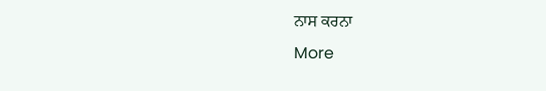ਨਾਸ ਕਰਨਾ
More